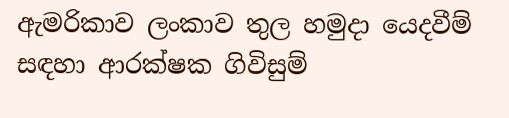ඇමරිකාව ලංකාව තුල හමුදා යෙදවීම් සඳහා ආරක්ෂක ගිවිසුම්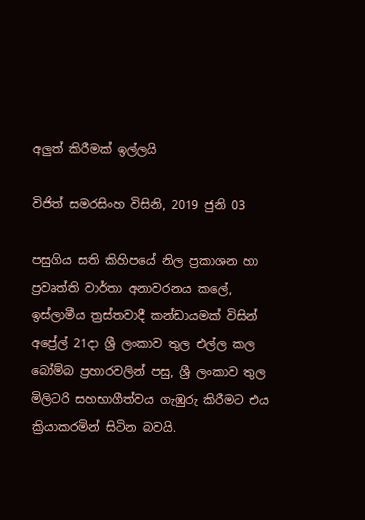අලුත් කිරීමක් ඉල්ලයි

විජිත් සමරසිංහ විසිනි, 2019 ජුනි 03

පසුගිය සති කිහිපයේ නිල ප්‍රකාශන හා ප්‍රවෘත්ති වාර්තා අනාවරනය කලේ, ඉස්ලාමීය ත්‍රස්තවාදී කන්ඩායමක් විසින් අප්‍රේල් 21දා ශ්‍රී ලංකාව තුල එල්ල කල බෝම්බ ප්‍රහාරවලින් පසු, ශ්‍රී ලංකාව තුල මිලිටරි සහභාගීත්වය ගැඹුරු කිරීමට එය ක්‍රියාකරමින් සිටින බවයි.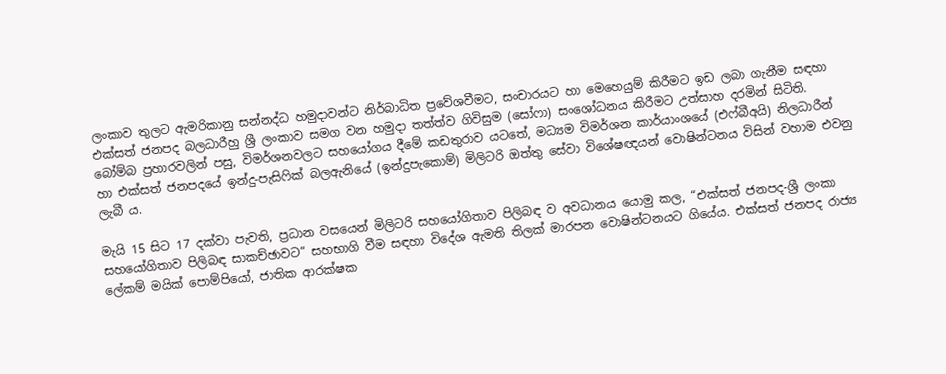ලංකාව තුලට ඇමරිකානු සන්නද්ධ හමුදාවන්ට නිර්බාධිත ප්‍රවේශවීමට, සංචාරයට හා මෙහෙයුම් කිරීමට ඉඩ ලබා ගැනීම සඳහා එක්සත් ජනපද බලධාරීහු ශ්‍රී ලංකාව සමග වන හමුදා තත්ත්ව ගිවිසුම (සෝෆා) සංශෝධනය කිරීමට උත්සාහ දරමින් සිටිති. බෝම්බ ප්‍රහාරවලින් පසු, විමර්ශනවලට සහයෝගය දීමේ කඩතුරාව යටතේ, මධ්‍යම විමර්ශන කාර්යාංශයේ (එෆ්බීඅයි) නිලධාරීන් හා එක්සත් ජනපදයේ ඉන්දු-පැසිෆික් බලඇනියේ (ඉන්දුපැකොම්) මිලිටරි ඔත්තු සේවා විශේෂඥයන් වොෂින්ටනය විසින් වහාම එවනු ලැබී ය.

මැයි 15 සිට 17 දක්වා පැවති, ප්‍රධාන වසයෙන් මිලිටරි සහයෝගිතාව පිලිබඳ ව අවධානය යොමු කල, “එක්සත් ජනපද-ශ්‍රී ලංකා සහයෝගිතාව පිලිබඳ සාකච්ඡාවට” සහභාගි වීම සඳහා විදේශ ඇමති තිලක් මාරපන වොෂින්ටනයට ගියේය. එක්සත් ජනපද රාජ්‍ය ලේකම් මයික් පොම්පියෝ, ජාතික ආරක්ෂක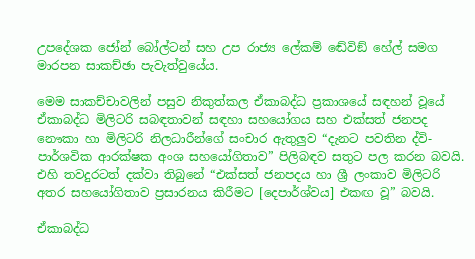උපදේශක ජෝන් බෝල්ටන් සහ උප රාජ්‍ය ලේකම් ඬේවිඞ් හේල් සමග මාරපන සාකච්ඡා පැවැත්වුයේය.

මෙම සාකච්චාවලින් පසුව නිකුත්කල ඒකාබද්ධ ප්‍රකාශයේ සඳහන් වූයේ ඒකාබද්ධ මිලිටරි සබඳතාවන් සඳහා සහයෝගය සහ එක්සත් ජනපද නෞකා හා මිලිටරි නිලධාරීන්ගේ සංචාර ඇතුලුව “දැනට පවතින ද්වි-පාර්ශවික ආරක්ෂක අංශ සහයෝගිතාව” පිලිබඳව සතුට පල කරන බවයි. එහි තවදුරටත් දක්වා තිබුනේ “එක්සත් ජනපදය හා ශ්‍රී ලංකාව මිලිටරි අතර සහයෝගිතාව ප්‍රසාරනය කිරීමට [දෙපාර්ශ්වය] එකඟ වූ” බවයි.

ඒකාබද්ධ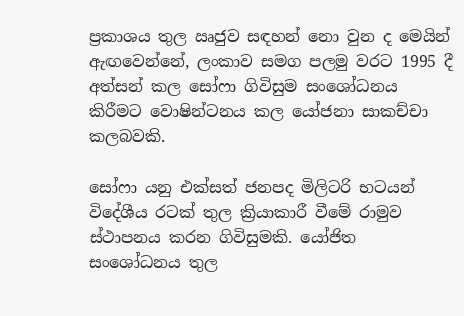ප්‍රකාශය තුල ඍජුව සඳහන් නො වුන ද මෙයින් ඇඟවෙන්නේ, ලංකාව සමග පලමු වරට 1995 දී අත්සන් කල සෝෆා ගිවිසුම සංශෝධනය කිරීමට වොෂින්ටනය කල යෝජනා සාකච්චා කලබවකි.

සෝෆා යනු එක්සත් ජනපද මිලිටරි භටයන් විදේශීය රටක් තුල ක්‍රියාකාරී වීමේ රාමුව ස්ථාපනය කරන ගිවිසුමකි. යෝජිත සංශෝධනය තුල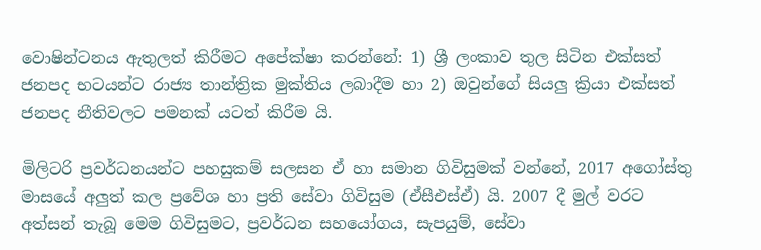වොෂින්ටනය ඇතුලත් කිරීමට අපේක්ෂා කරන්නේ: 1) ශ්‍රී ලංකාව තුල සිටින එක්සත් ජනපද භටයන්ට රාජ්‍ය තාන්ත්‍රික මුක්තිය ලබාදීම හා 2) ඔවුන්ගේ සියලු ක්‍රියා එක්සත් ජනපද නීතිවලට පමනක් යටත් කිරීම යි.

මිලිටරි ප්‍රවර්ධනයන්ට පහසුකම් සලසන ඒ හා සමාන ගිවිසුමක් වන්නේ, 2017 අගෝස්තු මාසයේ අලුත් කල ප්‍රවේශ හා ප්‍රති සේවා ගිවිසුම (ඒසීඑස්ඒ) යි. 2007 දී මුල් වරට අත්සන් තැබූ මෙම ගිවිසුමට, ප්‍රවර්ධන සහයෝගය, සැපයුම්, සේවා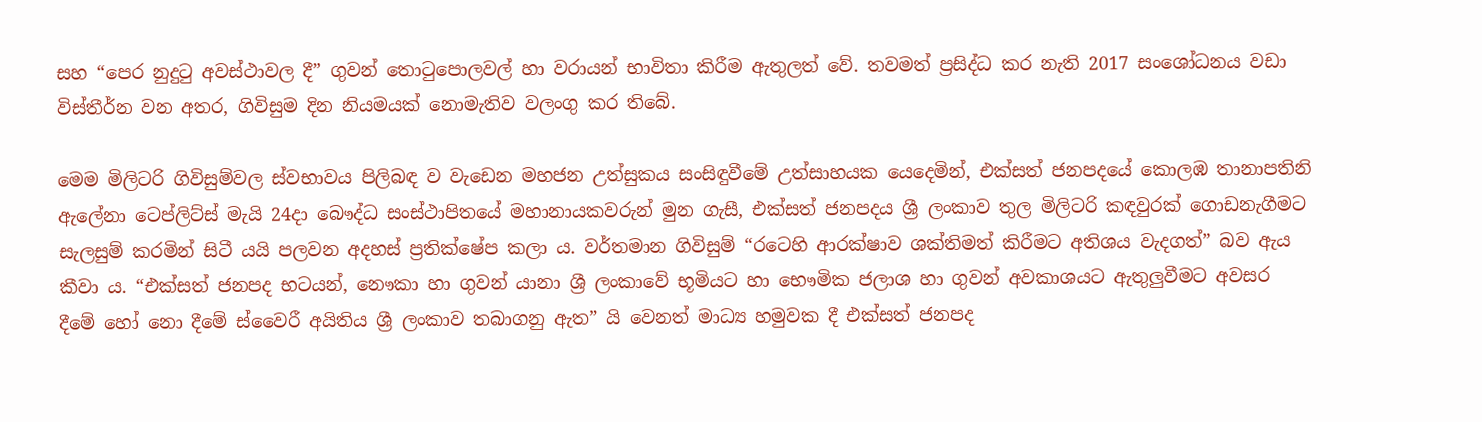සහ “පෙර නුදුටු අවස්ථාවල දී” ගුවන් තොටුපොලවල් හා වරායන් භාවිතා කිරීම ඇතුලත් වේ. තවමත් ප්‍රසිද්ධ කර නැති 2017 සංශෝධනය වඩා විස්තීර්න වන අතර, ගිවිසුම දින නියමයක් නොමැතිව වලංගු කර තිබේ.

මෙම මිලිටරි ගිවිසුම්වල ස්වභාවය පිලිබඳ ව වැඩෙන මහජන උත්සුකය සංසිඳුවීමේ උත්සාහයක යෙදෙමින්, එක්සත් ජනපදයේ කොලඹ තානාපතිනි ඇලේනා ටෙප්ලිට්ස් මැයි 24දා බෞද්ධ සංස්ථාපිතයේ මහානායකවරුන් මුන ගැසී, එක්සත් ජනපදය ශ්‍රී ලංකාව තුල මිලිටරි කඳවුරක් ගොඩනැගීමට සැලසුම් කරමින් සිටී යයි පලවන අදහස් ප්‍රතික්ෂේප කලා ය. වර්තමාන ගිවිසුම් “රටෙහි ආරක්ෂාව ශක්තිමත් කිරීමට අතිශය වැදගත්” බව ඇය කීවා ය. “එක්සත් ජනපද භටයන්, නෞකා හා ගුවන් යානා ශ්‍රී ලංකාවේ භූමියට හා භෞමික ජලාශ හා ගුවන් අවකාශයට ඇතුලුවීමට අවසර දීමේ හෝ නො දීමේ ස්වෛරී අයිතිය ශ්‍රී ලංකාව තබාගනු ඇත” යි වෙනත් මාධ්‍ය හමුවක දී එක්සත් ජනපද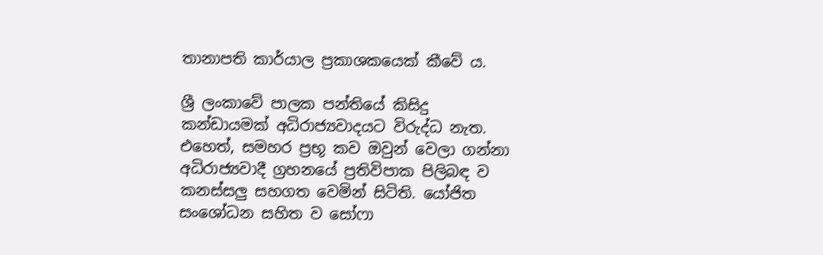තානාපති කාර්යාල ප්‍රකාශකයෙක් කීවේ ය.

ශ්‍රී ලංකාවේ පාලක පන්තියේ කිසිදු කන්ඩායමක් අධිරාජ්‍යවාදයට විරුද්ධ නැත. එහෙත්, සමහර ප්‍රභූ කව ඔවුන් වෙලා ගන්නා අධිරාජ්‍යවාදී ග්‍රහනයේ ප්‍රතිවිපාක පිලිබඳ ව කනස්සලු සහගත වෙමින් සිටිති. යෝජිත සංශෝධන සහිත ව සෝෆා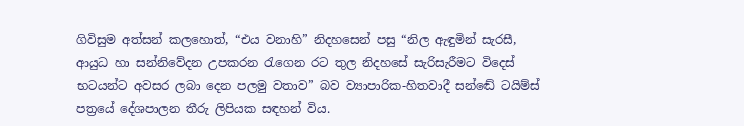ගිවිසුම අත්සන් කලහොත්, “එය වනාහි” නිදහසෙන් පසු “නිල ඇඳුමින් සැරසී, ආයුධ හා සන්නිවේදන උපකරන රැගෙන රට තුල නිදහසේ සැරිසැරීමට විදෙස් භටයන්ට අවසර ලබා දෙන පලමු වතාව” බව ව්‍යාපාරික-හිතවාදී සන්ඬේ ටයිම්ස් පත්‍රයේ දේශපාලන තීරු ලිපියක සඳහන් විය.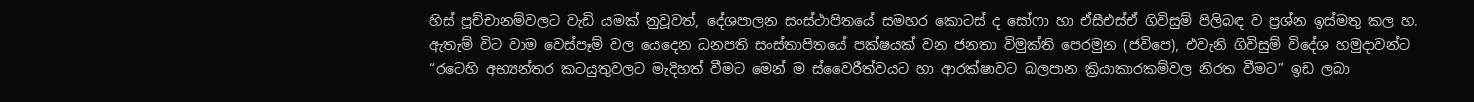හිස් පූච්චානම්වලට වැඩි යමක් නුවූවත්, දේශපාලන සංස්ථාපිතයේ සමහර කොටස් ද සෝෆා හා ඒසීඑස්ඒ ගිවිසුම් පිලිබඳ ව ප්‍රශ්න ඉස්මතු කල හ. ඇතැම් විට වාම වෙස්පෑම් වල යෙදෙන ධනපති සංස්තාපිතයේ පක්ෂයක් වන ජනතා විමුක්ති පෙරමුන (ජවිපෙ), එවැනි ගිවිසුම් විදේශ හමුදාවන්ට “රටෙහි අභ්‍යන්තර කටයුතුවලට මැදිහත් වීමට මෙන් ම ස්වෛරීත්වයට හා ආරක්ෂාවට බලපාන ක්‍රියාකාරකම්වල නිරත වීමට” ඉඩ ලබා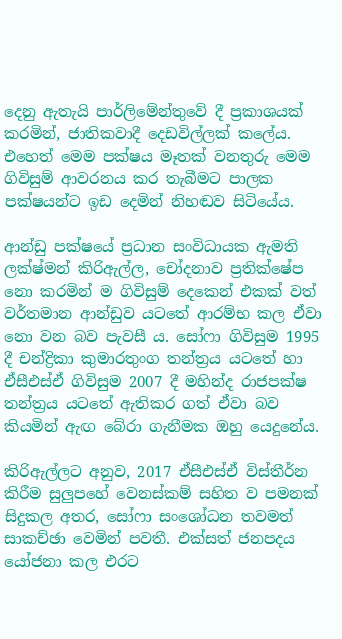දෙනු ඇතැයි පාර්ලිමේන්තුවේ දී ප්‍රකාශයක් කරමින්, ජාතිකවාදී දෙඩවිල්ලක් කලේය. එහෙත් මෙම පක්ෂය මෑතක් වනතුරු මෙම ගිවිසුම් ආවරනය කර තැබීමට පාලක පක්ෂයන්ට ඉඩ දෙමින් නිහඬව සිටියේය.

ආන්ඩු පක්ෂයේ ප්‍රධාන සංවිධායක ඇමති ලක්ෂ්මන් කිරිඇල්ල, චෝදනාව ප්‍රතික්ෂේප නො කරමින් ම ගිවිසුම් දෙකෙන් එකක් වත් වර්තමාන ආන්ඩුව යටතේ ආරම්භ කල ඒවා නො වන බව පැවසී ය. සෝෆා ගිවිසුම 1995 දී චන්ද්‍රිකා කුමාරතුංග තන්ත්‍රය යටතේ හා ඒසීඑස්ඒ ගිවිසුම 2007 දී මහින්ද රාජපක්ෂ තන්ත්‍රය යටතේ ඇතිකර ගත් ඒවා බව කියමින් ඇඟ බේරා ගැනීමක ඔහු යෙදුනේය.

කිරිඇල්ලට අනුව, 2017 ඒසීඑස්ඒ විස්තීර්න කිරීම සුලුපහේ වෙනස්කම් සහිත ව පමනක් සිදුකල අතර, සෝෆා සංශෝධන තවමත් සාකච්ඡා වෙමින් පවතී. එක්සත් ජනපදය යෝජනා කල එරට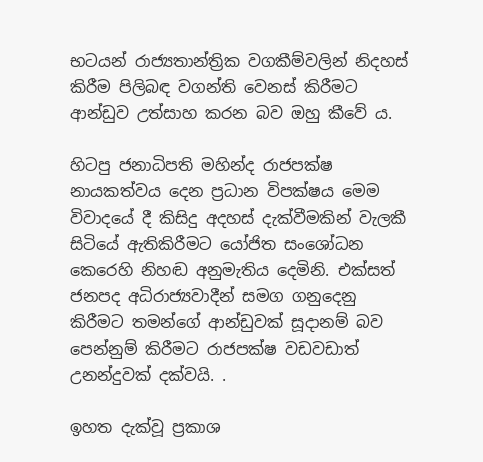භටයන් රාජ්‍යතාන්ත්‍රික වගකීම්වලින් නිදහස් කිරීම පිලිබඳ වගන්ති වෙනස් කිරීමට ආන්ඩුව උත්සාහ කරන බව ඔහු කීවේ ය.

හිටපු ජනාධිපති මහින්ද රාජපක්ෂ නායකත්වය දෙන ප්‍රධාන විපක්ෂය මෙම විවාදයේ දී කිසිදු අදහස් දැක්වීමකින් වැලකී සිටියේ ඇතිකිරීමට යෝජිත සංශෝධන කෙරෙහි නිහඬ අනුමැතිය දෙමිනි. එක්සත් ජනපද අධිරාජ්‍යවාදීන් සමග ගනුදෙනු කිරීමට තමන්ගේ ආන්ඩුවක් සූදානම් බව පෙන්නුම් කිරීමට රාජපක්ෂ වඩවඩාත් උනන්දුවක් දක්වයි. .

ඉහත දැක්වූ ප්‍රකාශ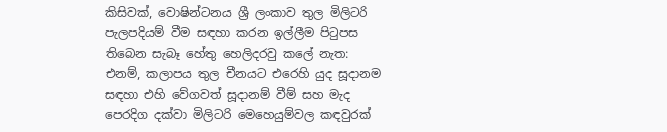කිසිවක්, වොෂින්ටනය ශ්‍රී ලංකාව තුල මිලිටරි පැලපදියම් වීම සඳහා කරන ඉල්ලීම පිටුපස තිබෙන සැබෑ හේතු හෙලිදරවු කලේ නැත: එනම්, කලාපය තුල චීනයට එරෙහි යුද සූදානම සඳහා එහි වේගවත් සූදානම් වීම් සහ මැද පෙරදිග දක්වා මිලිටරි මෙහෙයුම්වල කඳවුරක්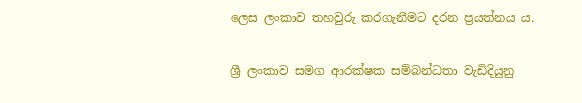ලෙස ලංකාව තහවුරු කරගැනීමට දරන ප්‍රයත්නය ය.

ශ්‍රී ලංකාව සමග ආරක්ෂක සම්බන්ධතා වැඩිදියුනු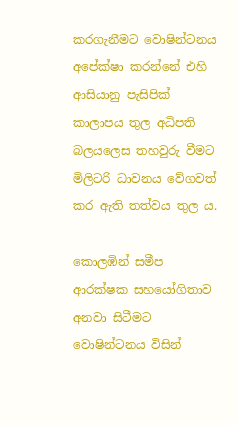කරගැනීමට වොෂින්ටනය අපේක්ෂා කරන්නේ එහි ආසියානු පැසිපික් කාලාපය තුල අධිපති බලයලෙස තහවුරු වීමට මිලිටරි ධාවනය වේගවත් කර ඇති තත්වය තුල ය.

කොලඹින් සමීප ආරක්ෂක සහයෝගිතාව අනවා සිටීමට වොෂින්ටනය විසින්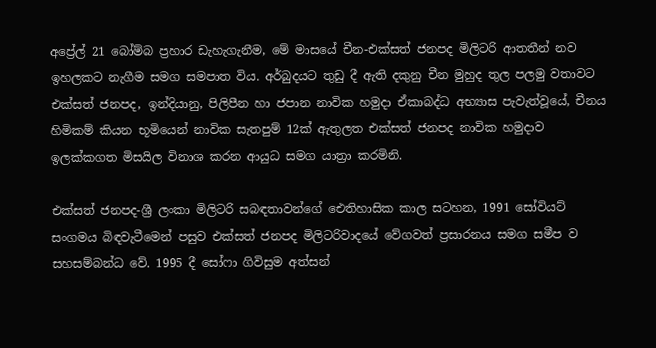අප්‍රේල් 21 බෝම්බ ප්‍රහාර ඩැහැගැනීම, මේ මාසයේ චීන-එක්සත් ජනපද මිලිටරි ආතතීන් නව ඉහලකට නැගීම සමග සමපාත විය. අර්බුදයට තුඩු දී ඇති දකුනු චීන මුහුද තුල පලමු වතාවට එක්සත් ජනපද, ඉන්දියානු, පිලිපීන හා ජපාන නාවික හමුදා ඒකාබද්ධ අභ්‍යාස පැවැත්වූයේ, චීනය හිමිකම් කියන භූමියෙන් නාවික සැතපුම් 12ක් ඇතුලත එක්සත් ජනපද නාවික හමුදාව ඉලක්කගත මිසයිල විනාශ කරන ආයුධ සමග යාත්‍රා කරමිනි.

එක්සත් ජනපද-ශ්‍රී ලංකා මිලිටරි සබඳතාවන්ගේ ඓතිහාසික කාල සටහන, 1991 සෝවියට් සංගමය බිඳවැටීමෙන් පසුව එක්සත් ජනපද මිලිටරිවාදයේ වේගවත් ප්‍රසාරනය සමග සමීප ව සහසම්බන්ධ වේ. 1995 දී සෝෆා ගිවිසුම අත්සන්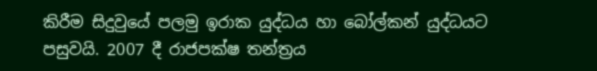කිරීම සිදුවුයේ පලමු ඉරාක යුද්ධය හා බෝල්කන් යුද්ධයට පසුවයි. 2007 දී රාජපක්ෂ තන්ත්‍රය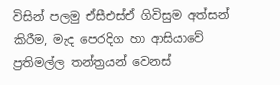විසින් පලමු ඒසීඑස්ඒ ගිවිසුම අත්සන් කිරීම, මැද පෙරදිග හා ආසියාවේ ප්‍රතිමල්ල තන්ත්‍රයන් වෙනස්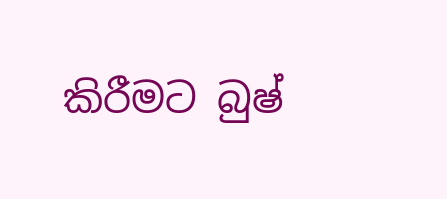කිරීමට බුෂ්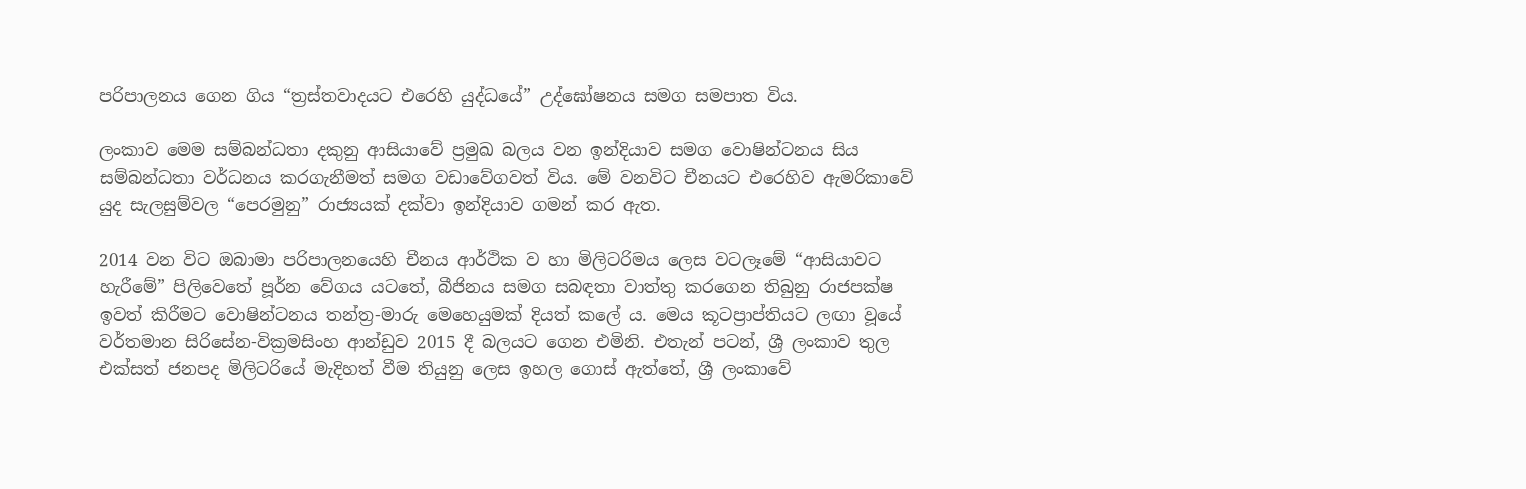පරිපාලනය ගෙන ගිය “ත්‍රස්තවාදයට එරෙහි යුද්ධයේ” උද්ඝෝෂනය සමග සමපාත විය.

ලංකාව මෙම සම්බන්ධතා දකුනු ආසියාවේ ප්‍රමුඛ බලය වන ඉන්දියාව සමග වොෂින්ටනය සිය සම්බන්ධතා වර්ධනය කරගැනීමත් සමග වඩාවේගවත් විය. මේ වනවිට චීනයට එරෙහිව ඇමරිකාවේ යුද සැලසුම්වල “පෙරමුනු” රාජ්‍යයක් දක්වා ඉන්දියාව ගමන් කර ඇත.

2014 වන විට ඔබාමා පරිපාලනයෙහි චීනය ආර්ථික ව හා මිලිටරිමය ලෙස වටලෑමේ “ආසියාවට හැරීමේ” පිලිවෙතේ පූර්න වේගය යටතේ, බීජිනය සමග සබඳතා වාත්තු කරගෙන තිබුනු රාජපක්ෂ ඉවත් කිරීමට වොෂින්ටනය තන්ත්‍ර-මාරු මෙහෙයුමක් දියත් කලේ ය. මෙය කූටප්‍රාප්තියට ලඟා වූයේ වර්තමාන සිරිසේන-වික්‍රමසිංහ ආන්ඩුව 2015 දී බලයට ගෙන එමිනි. එතැන් පටන්, ශ්‍රී ලංකාව තුල එක්සත් ජනපද මිලිටරියේ මැදිහත් වීම තියුනු ලෙස ඉහල ගොස් ඇත්තේ, ශ්‍රී ලංකාවේ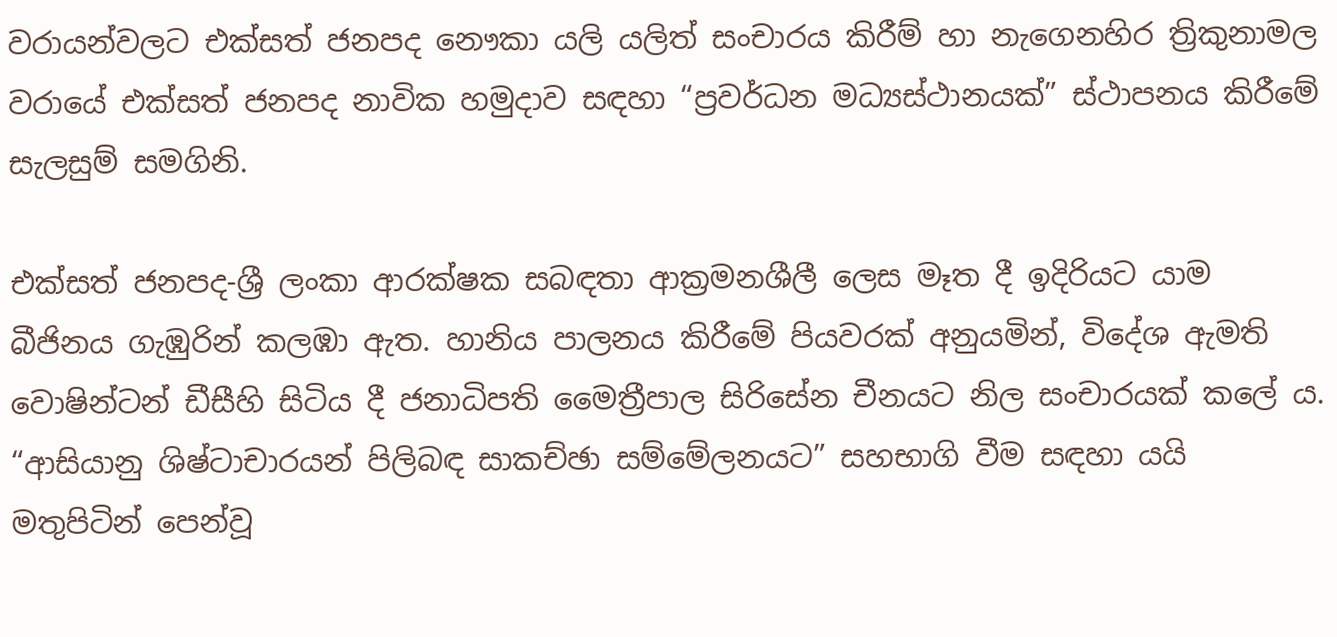වරායන්වලට එක්සත් ජනපද නෞකා යලි යලිත් සංචාරය කිරීම් හා නැගෙනහිර ත්‍රිකුනාමල වරායේ එක්සත් ජනපද නාවික හමුදාව සඳහා “ප්‍රවර්ධන මධ්‍යස්ථානයක්” ස්ථාපනය කිරීමේ සැලසුම් සමගිනි.

එක්සත් ජනපද-ශ්‍රී ලංකා ආරක්ෂක සබඳතා ආක්‍රමනශීලී ලෙස මෑත දී ඉදිරියට යාම බීජිනය ගැඹුරින් කලඹා ඇත. හානිය පාලනය කිරීමේ පියවරක් අනුයමින්, විදේශ ඇමති වොෂින්ටන් ඩීසීහි සිටිය දී ජනාධිපති මෛත්‍රීපාල සිරිසේන චීනයට නිල සංචාරයක් කලේ ය. “ආසියානු ශිෂ්ටාචාරයන් පිලිබඳ සාකච්ඡා සම්මේලනයට” සහභාගි වීම සඳහා යයි මතුපිටින් පෙන්වූ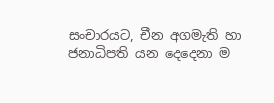සංචාරයට, චීන අගමැති හා ජනාධිපති යන දෙදෙනා ම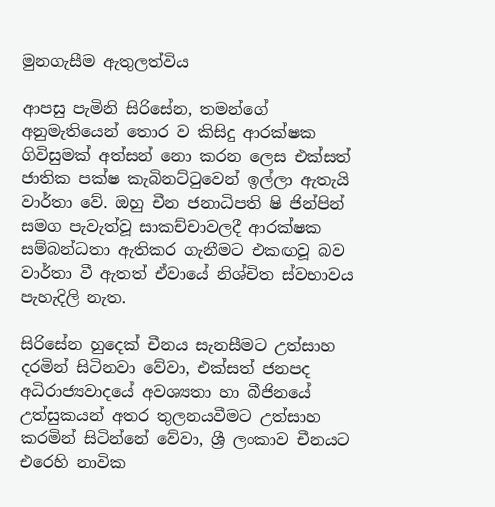මුනගැසීම ඇතුලත්විය

ආපසු පැමිනි සිරිසේන, තමන්ගේ අනුමැතියෙන් තොර ව කිසිදු ආරක්ෂක ගිවිසුමක් අත්සන් නො කරන ලෙස එක්සත් ජාතික පක්ෂ කැබිනට්ටුවෙන් ඉල්ලා ඇතැයි වාර්තා වේ. ඔහු චීන ජනාධිපති ෂි ජින්පින් සමග පැවැත්වූ සාකච්චාවලදී ආරක්ෂක සම්බන්ධතා ඇතිකර ගැනීමට එකඟවූ බව වාර්තා වී ඇතත් ඒවායේ නිශ්චිත ස්වභාවය පැහැදිලි නැත.

සිරිසේන හුදෙක් චීනය සැනසීමට උත්සාහ දරමින් සිටිනවා වේවා, එක්සත් ජනපද අධිරාජ්‍යවාදයේ අවශ්‍යතා හා බීජිනයේ උත්සුකයන් අතර තුලනයවීමට උත්සාහ කරමින් සිටින්නේ වේවා, ශ්‍රී ලංකාව චීනයට එරෙහි නාවික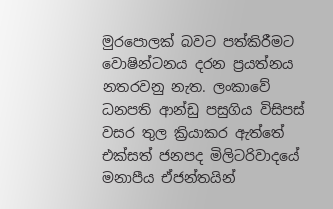මුරපොලක් බවට පත්කිරීමට වොෂින්ටනය දරන ප්‍රයත්නය නතරවනු නැත. ලංකාවේ ධනපති ආන්ඩු පසුගිය විසිපස් වසර තුල ක්‍රියාකර ඇත්තේ එක්සත් ජනපද මිලිටරිවාදයේ මනාපීය ඒජන්තයින්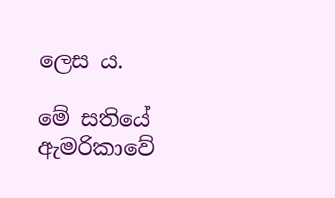ලෙස ය.

මේ සතියේ ඇමරිකාවේ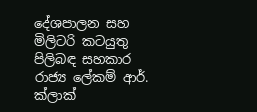දේශපාලන සහ මිලිටරි කටයුතු පිලිබඳ සහකාර රාජ්‍ය ලේකම් ආර්. ක්ලාක්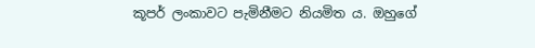කූපර් ලංකාවට පැමිනීමට නියමිත ය. ඔහුගේ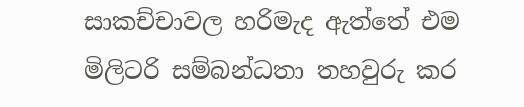සාකච්චාවල හරිමැද ඇත්තේ එම මිලිටරි සම්බන්ධතා තහවුරු කර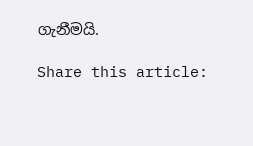ගැනීමයි.

Share this article: